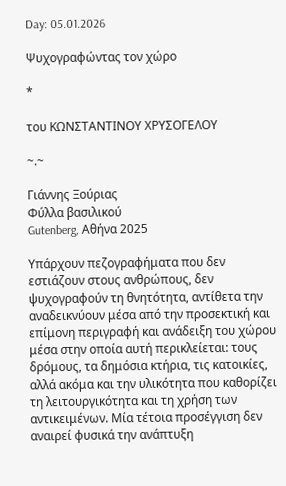Day: 05.01.2026

Ψυχογραφώντας τον χώρο

*

του ΚΩΝΣΤΑΝΤΙΝΟΥ ΧΡΥΣΟΓΕΛΟΥ

~.~

Γιάννης Ξούριας
Φύλλα βασιλικού
Gutenberg, Αθήνα 2025

Υπάρχουν πεζογραφήματα που δεν εστιάζουν στους ανθρώπους, δεν ψυχογραφούν τη θνητότητα, αντίθετα την αναδεικνύουν μέσα από την προσεκτική και επίμονη περιγραφή και ανάδειξη του χώρου μέσα στην οποία αυτή περικλείεται: τους δρόμους, τα δημόσια κτήρια, τις κατοικίες, αλλά ακόμα και την υλικότητα που καθορίζει τη λειτουργικότητα και τη χρήση των αντικειμένων. Μία τέτοια προσέγγιση δεν αναιρεί φυσικά την ανάπτυξη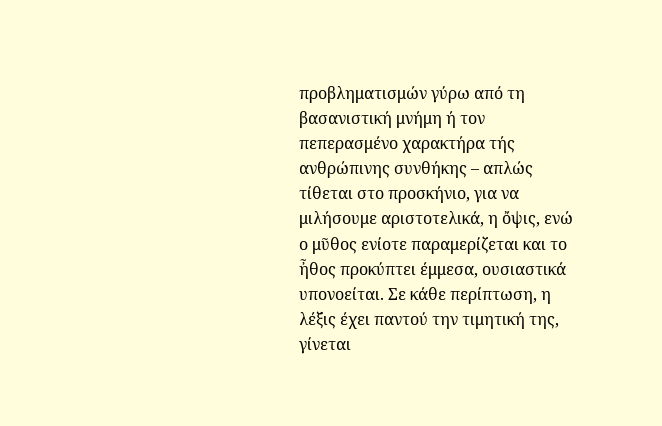προβληματισμών γύρω από τη βασανιστική μνήμη ή τον πεπερασμένο χαρακτήρα τής ανθρώπινης συνθήκης – απλώς τίθεται στο προσκήνιο, για να μιλήσουμε αριστοτελικά, η ὄψις, ενώ ο μῦθος ενίοτε παραμερίζεται και το ἦθος προκύπτει έμμεσα, ουσιαστικά υπονοείται. Σε κάθε περίπτωση, η λέξις έχει παντού την τιμητική της, γίνεται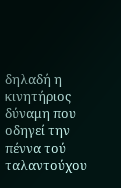δηλαδή η κινητήριος δύναμη που οδηγεί την πέννα τού ταλαντούχου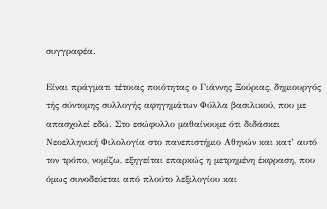συγγραφέα.

Είναι πράγματι τέτοιας ποιότητας ο Γιάννης Ξούριας, δημιουργός τής σύντομης συλλογής αφηγημάτων Φύλλα βασιλικού, που με απασχολεί εδώ. Στο εσώφυλλο μαθαίνουμε ότι διδάσκει Νεοελληνική Φιλολογία στο πανεπιστήμιο Αθηνών και κατ’ αυτό τον τρόπο, νομίζω, εξηγείται επαρκώς η μετρημένη έκφραση, που όμως συνοδεύεται από πλούτο λεξιλογίου και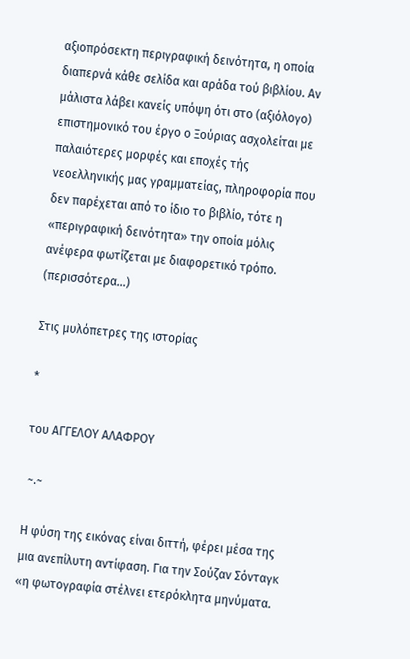αξιοπρόσεκτη περιγραφική δεινότητα, η οποία διαπερνά κάθε σελίδα και αράδα τού βιβλίου. Αν μάλιστα λάβει κανείς υπόψη ότι στο (αξιόλογο) επιστημονικό του έργο ο Ξούριας ασχολείται με παλαιότερες μορφές και εποχές τής νεοελληνικής μας γραμματείας, πληροφορία που δεν παρέχεται από το ίδιο το βιβλίο, τότε η «περιγραφική δεινότητα» την οποία μόλις ανέφερα φωτίζεται με διαφορετικό τρόπο. (περισσότερα…)

Στις μυλόπετρες της ιστορίας

*

του ΑΓΓΕΛΟΥ ΑΛΑΦΡΟΥ

 ~.~

Η φύση της εικόνας είναι διττή, φέρει μέσα της μια ανεπίλυτη αντίφαση. Για την Σούζαν Σόνταγκ «η φωτογραφία στέλνει ετερόκλητα μηνύματα.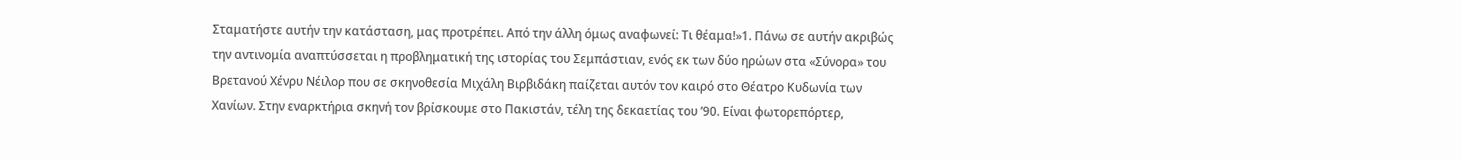Σταματήστε αυτήν την κατάσταση, μας προτρέπει. Από την άλλη όμως αναφωνεί: Τι θέαμα!»1. Πάνω σε αυτήν ακριβώς την αντινομία αναπτύσσεται η προβληματική της ιστορίας του Σεμπάστιαν, ενός εκ των δύο ηρώων στα «Σύνορα» του Βρετανού Χένρυ Νέιλορ που σε σκηνοθεσία Μιχάλη Βιρβιδάκη παίζεται αυτόν τον καιρό στο Θέατρο Κυδωνία των Χανίων. Στην εναρκτήρια σκηνή τον βρίσκουμε στο Πακιστάν, τέλη της δεκαετίας του ’90. Είναι φωτορεπόρτερ,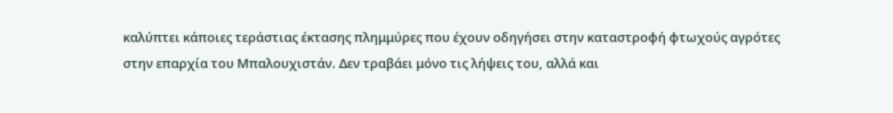καλύπτει κάποιες τεράστιας έκτασης πλημμύρες που έχουν οδηγήσει στην καταστροφή φτωχούς αγρότες στην επαρχία του Μπαλουχιστάν. Δεν τραβάει μόνο τις λήψεις του, αλλά και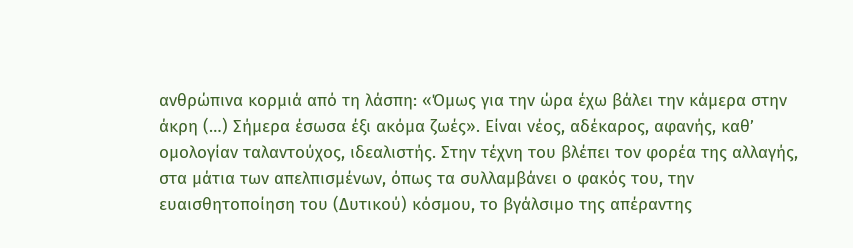ανθρώπινα κορμιά από τη λάσπη: «Όμως για την ώρα έχω βάλει την κάμερα στην άκρη (…) Σήμερα έσωσα έξι ακόμα ζωές». Είναι νέος, αδέκαρος, αφανής, καθ’ ομολογίαν ταλαντούχος, ιδεαλιστής. Στην τέχνη του βλέπει τον φορέα της αλλαγής, στα μάτια των απελπισμένων, όπως τα συλλαμβάνει ο φακός του, την ευαισθητοποίηση του (Δυτικού) κόσμου, το βγάλσιμο της απέραντης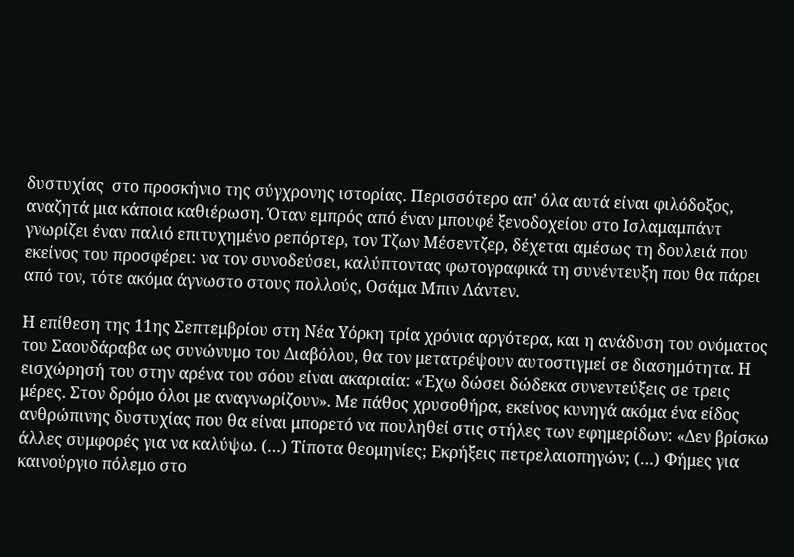δυστυχίας  στο προσκήνιο της σύγχρονης ιστορίας. Περισσότερο απ’ όλα αυτά είναι φιλόδοξος, αναζητά μια κάποια καθιέρωση. Όταν εμπρός από έναν μπουφέ ξενοδοχείου στο Ισλαμαμπάντ γνωρίζει έναν παλιό επιτυχημένο ρεπόρτερ, τον Τζων Μέσεντζερ, δέχεται αμέσως τη δουλειά που εκείνος του προσφέρει: να τον συνοδεύσει, καλύπτοντας φωτογραφικά τη συνέντευξη που θα πάρει από τον, τότε ακόμα άγνωστο στους πολλούς, Οσάμα Μπιν Λάντεν.

Η επίθεση της 11ης Σεπτεμβρίου στη Νέα Υόρκη τρία χρόνια αργότερα, και η ανάδυση του ονόματος του Σαουδάραβα ως συνώνυμο του Διαβόλου, θα τον μετατρέψουν αυτοστιγμεί σε διασημότητα. Η εισχώρησή του στην αρένα του σόου είναι ακαριαία: «Έχω δώσει δώδεκα συνεντεύξεις σε τρεις μέρες. Στον δρόμο όλοι με αναγνωρίζουν». Με πάθος χρυσοθήρα, εκείνος κυνηγά ακόμα ένα είδος ανθρώπινης δυστυχίας που θα είναι μπορετό να πουληθεί στις στήλες των εφημερίδων: «Δεν βρίσκω άλλες συμφορές για να καλύψω. (…) Τίποτα θεομηνίες; Εκρήξεις πετρελαιοπηγών; (…) Φήμες για καινούργιο πόλεμο στο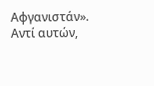Αφγανιστάν». Αντί αυτών,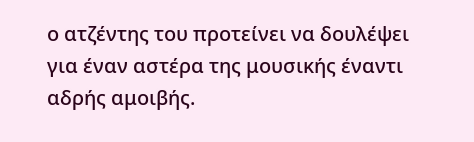ο ατζέντης του προτείνει να δουλέψει για έναν αστέρα της μουσικής έναντι αδρής αμοιβής.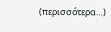(περισσότερα…)